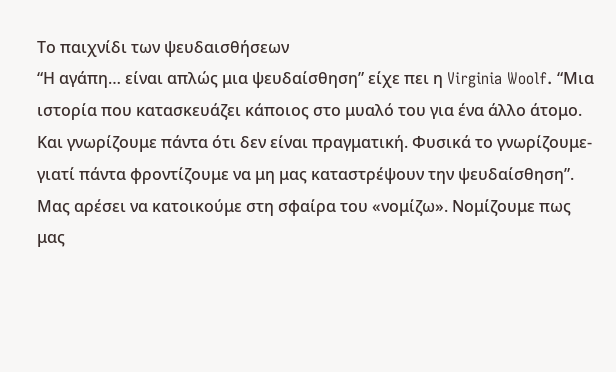Το παιχνίδι των ψευδαισθήσεων
“Η αγάπη… είναι απλώς μια ψευδαίσθηση” είχε πει η Virginia Woolf. “Μια ιστορία που κατασκευάζει κάποιος στο μυαλό του για ένα άλλο άτομο. Και γνωρίζουμε πάντα ότι δεν είναι πραγματική. Φυσικά το γνωρίζουμε- γιατί πάντα φροντίζουμε να μη μας καταστρέψουν την ψευδαίσθηση”. Μας αρέσει να κατοικούμε στη σφαίρα του «νομίζω». Νομίζουμε πως μας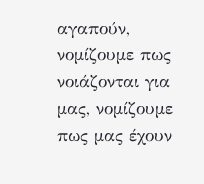αγαπούν, νομίζουμε πως νοιάζονται για μας, νομίζουμε πως μας έχουν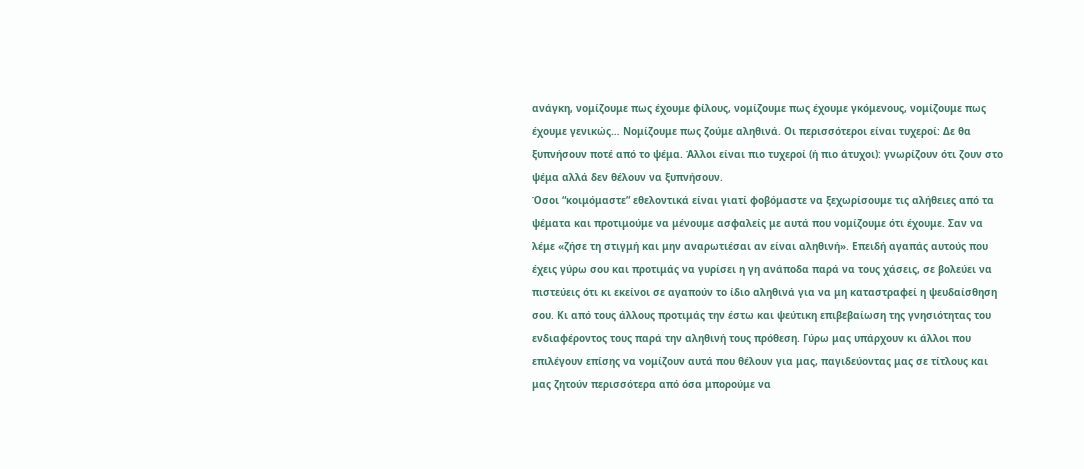ανάγκη, νομίζουμε πως έχουμε φίλους, νομίζουμε πως έχουμε γκόμενους, νομίζουμε πως έχουμε γενικώς… Νομίζουμε πως ζούμε αληθινά. Οι περισσότεροι είναι τυχεροί: Δε θα ξυπνήσουν ποτέ από το ψέμα. Άλλοι είναι πιο τυχεροί (ή πιο άτυχοι): γνωρίζουν ότι ζουν στο ψέμα αλλά δεν θέλουν να ξυπνήσουν.
Όσοι “κοιμόμαστε” εθελοντικά είναι γιατί φοβόμαστε να ξεχωρίσουμε τις αλήθειες από τα ψέματα και προτιμούμε να μένουμε ασφαλείς με αυτά που νομίζουμε ότι έχουμε. Σαν να λέμε «ζήσε τη στιγμή και μην αναρωτιέσαι αν είναι αληθινή». Επειδή αγαπάς αυτούς που έχεις γύρω σου και προτιμάς να γυρίσει η γη ανάποδα παρά να τους χάσεις, σε βολεύει να πιστεύεις ότι κι εκείνοι σε αγαπούν το ίδιο αληθινά για να μη καταστραφεί η ψευδαίσθηση σου. Κι από τους άλλους προτιμάς την έστω και ψεύτικη επιβεβαίωση της γνησιότητας του ενδιαφέροντος τους παρά την αληθινή τους πρόθεση. Γύρω μας υπάρχουν κι άλλοι που επιλέγουν επίσης να νομίζουν αυτά που θέλουν για μας, παγιδεύοντας μας σε τίτλους και μας ζητούν περισσότερα από όσα μπορούμε να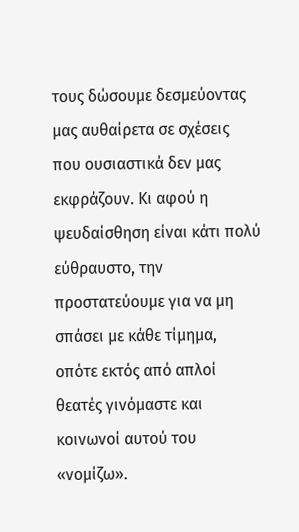τους δώσουμε δεσμεύοντας μας αυθαίρετα σε σχέσεις που ουσιαστικά δεν μας εκφράζουν. Κι αφού η ψευδαίσθηση είναι κάτι πολύ εύθραυστο, την προστατεύουμε για να μη σπάσει με κάθε τίμημα, οπότε εκτός από απλοί θεατές γινόμαστε και κοινωνοί αυτού του «νομίζω».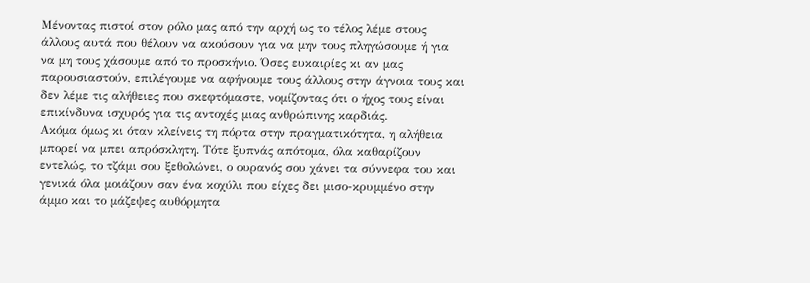Μένοντας πιστοί στον ρόλο μας από την αρχή ως το τέλος λέμε στους άλλους αυτά που θέλουν να ακούσουν για να μην τους πληγώσουμε ή για να μη τους χάσουμε από το προσκήνιο. Όσες ευκαιρίες κι αν μας παρουσιαστούν, επιλέγουμε να αφήνουμε τους άλλους στην άγνοια τους και δεν λέμε τις αλήθειες που σκεφτόμαστε, νομίζοντας ότι ο ήχος τους είναι επικίνδυνα ισχυρός για τις αντοχές μιας ανθρώπινης καρδιάς.
Ακόμα όμως κι όταν κλείνεις τη πόρτα στην πραγματικότητα, η αλήθεια μπορεί να μπει απρόσκλητη. Τότε ξυπνάς απότομα, όλα καθαρίζουν εντελώς, το τζάμι σου ξεθολώνει, ο ουρανός σου χάνει τα σύννεφα του και γενικά όλα μοιάζουν σαν ένα κοχύλι που είχες δει μισο-κρυμμένο στην άμμο και το μάζεψες αυθόρμητα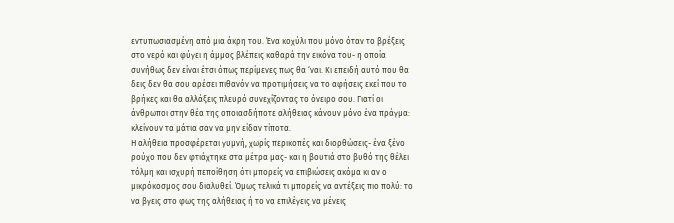εντυπωσιασμένη από μια άκρη του. Ένα κοχύλι που μόνο όταν το βρέξεις στο νερό και φύγει η άμμος βλέπεις καθαρά την εικόνα του- η οποία συνήθως δεν είναι έτσι όπως περίμενες πως θα ‘ναι. Κι επειδή αυτό που θα δεις δεν θα σου αρέσει πιθανόν να προτιμήσεις να το αφήσεις εκεί που το βρήκες και θα αλλάξεις πλευρό συνεχίζοντας το όνειρο σου. Γιατί οι άνθρωποι στην θέα της οποιασδήποτε αλήθειας κάνουν μόνο ένα πράγμα: κλείνουν τα μάτια σαν να μην είδαν τίποτα.
Η αλήθεια προσφέρεται γυμνή, χωρίς περικοπές και διορθώσεις- ένα ξένο ρούχο που δεν φτιάχτηκε στα μέτρα μας- και η βουτιά στο βυθό της θέλει τόλμη και ισχυρή πεποίθηση ότι μπορείς να επιβιώσεις ακόμα κι αν ο μικρόκοσμος σου διαλυθεί. Όμως τελικά τι μπορείς να αντέξεις πιο πολύ: το να βγεις στο φως της αλήθειας ή το να επιλέγεις να μένεις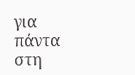για πάντα στη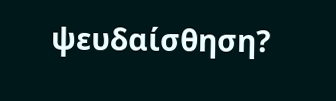ψευδαίσθηση?